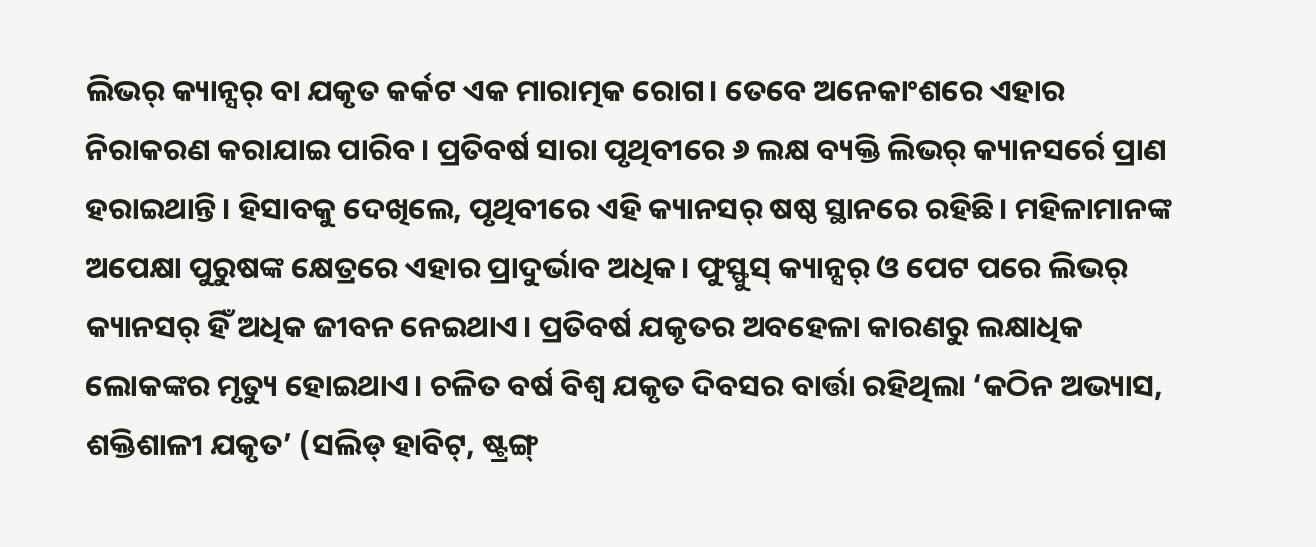ଲିଭର୍ କ୍ୟାନ୍ସର୍ ବା ଯକୃତ କର୍କଟ ଏକ ମାରାତ୍ମକ ରୋଗ। ତେବେ ଅନେକାଂଶରେ ଏହାର ନିରାକରଣ କରାଯାଇ ପାରିବ। ପ୍ରତିବର୍ଷ ସାରା ପୃଥିବୀରେ ୬ ଲକ୍ଷ ବ୍ୟକ୍ତି ଲିଭର୍ କ୍ୟାନସର୍ରେ ପ୍ରାଣ ହରାଇଥାନ୍ତି। ହିସାବକୁ ଦେଖିଲେ, ପୃଥିବୀରେ ଏହି କ୍ୟାନସର୍ ଷଷ୍ଠ ସ୍ଥାନରେ ରହିଛି। ମହିଳାମାନଙ୍କ ଅପେକ୍ଷା ପୁରୁଷଙ୍କ କ୍ଷେତ୍ରରେ ଏହାର ପ୍ରାଦୁର୍ଭାବ ଅଧିକ। ଫୁସ୍ଫୁସ୍ କ୍ୟାନ୍ସର୍ ଓ ପେଟ ପରେ ଲିଭର୍ କ୍ୟାନସର୍ ହିଁ ଅଧିକ ଜୀବନ ନେଇଥାଏ। ପ୍ରତିବର୍ଷ ଯକୃତର ଅବହେଳା କାରଣରୁ ଲକ୍ଷାଧିକ ଲୋକଙ୍କର ମୃତ୍ୟୁ ହୋଇଥାଏ। ଚଳିତ ବର୍ଷ ବିଶ୍ୱ ଯକୃତ ଦିବସର ବାର୍ତ୍ତା ରହିଥିଲା ‘କଠିନ ଅଭ୍ୟାସ, ଶକ୍ତିଶାଳୀ ଯକୃତ’ (ସଲିଡ୍ ହାବିଟ୍, ଷ୍ଟ୍ରଙ୍ଗ୍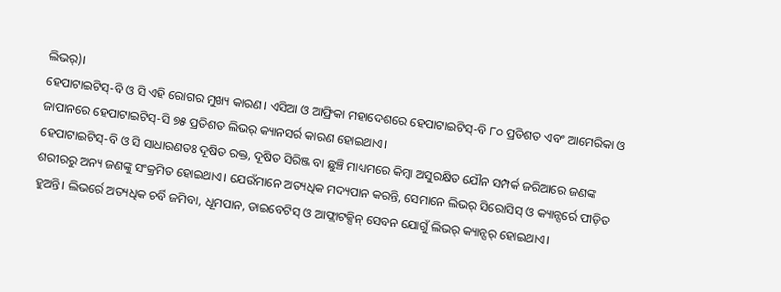ଲିଭର୍)।
ହେପାଟାଇଟିସ୍-ବି ଓ ସି ଏହି ରୋଗର ମୁଖ୍ୟ କାରଣ। ଏସିଆ ଓ ଆଫ୍ରିକା ମହାଦେଶରେ ହେପାଟାଇଟିସ୍-ବି ୮୦ ପ୍ରତିଶତ ଏବଂ ଆମେରିକା ଓ ଜାପାନରେ ହେପାଟାଇଟିସ୍-ସି ୭୫ ପ୍ରତିଶତ ଲିଭର୍ କ୍ୟାନସର୍ର କାରଣ ହୋଇଥାଏ।
ହେପାଟାଇଟିସ୍-ବି ଓ ସି ସାଧାରଣତଃ ଦୂଷିତ ରକ୍ତ, ଦୂଷିତ ସିରିଞ୍ଜ ବା ଛୁଞ୍ଚି ମାଧ୍ୟମରେ କିମ୍ବା ଅସୁରକ୍ଷିତ ଯୌନ ସମ୍ପର୍କ ଜରିଆରେ ଜଣଙ୍କ ଶରୀରରୁ ଅନ୍ୟ ଜଣଙ୍କୁ ସଂକ୍ରମିତ ହୋଇଥାଏ। ଯେଉଁମାନେ ଅତ୍ୟଧିକ ମଦ୍ୟପାନ କରନ୍ତି, ସେମାନେ ଲିଭର୍ ସିରୋସିସ୍ ଓ କ୍ୟାନ୍ସର୍ରେ ପୀଡ଼ିତ ହୁଅନ୍ତି। ଲିଭର୍ରେ ଅତ୍ୟଧିକ ଚର୍ବି ଜମିବା, ଧୂମପାନ, ଡାଇବେଟିସ୍ ଓ ଆଫ୍ଲାଟକ୍ସିନ୍ ସେବନ ଯୋଗୁଁ ଲିଭର୍ କ୍ୟାନ୍ସର୍ ହୋଇଥାଏ।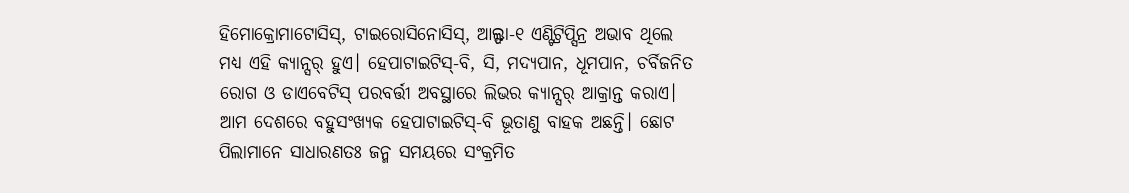ହିମୋକ୍ରୋମାଟୋସିସ୍, ଟାଇରୋସିନୋସିସ୍, ଆଲ୍ଫା-୧ ଏଣ୍ଟିଟ୍ରିପ୍ସିନ୍ର ଅଭାବ ଥିଲେ ମଧ୍ୟ ଏହି କ୍ୟାନ୍ସର୍ ହୁଏ। ହେପାଟାଇଟିସ୍-ବି, ସି, ମଦ୍ୟପାନ, ଧୂମପାନ, ଚର୍ବିଜନିତ ରୋଗ ଓ ଡାଏବେଟିସ୍ ପରବର୍ତ୍ତୀ ଅବସ୍ଥାରେ ଲିଭର କ୍ୟାନ୍ସର୍ ଆକ୍ରାନ୍ତ କରାଏ।
ଆମ ଦେଶରେ ବହୁସଂଖ୍ୟକ ହେପାଟାଇଟିସ୍-ବି ଭୂତାଣୁ ବାହକ ଅଛନ୍ତି। ଛୋଟ ପିଲାମାନେ ସାଧାରଣତଃ ଜନ୍ମ ସମୟରେ ସଂକ୍ରମିତ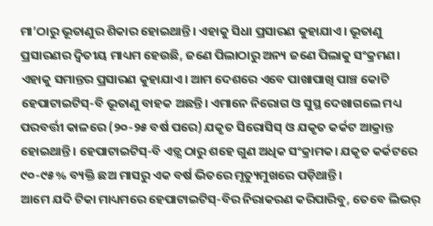ମା’ଠାରୁ ଭୂତାଣୁର ଶିକାର ହୋଇଥାନ୍ତି। ଏହାକୁ ସିଧା ପ୍ରସାରଣ କୁହାଯାଏ। ଭୂତାଣୁ ପ୍ରସାରଣର ଦ୍ୱିତୀୟ ମାଧ୍ୟମ ହେଉଛି, ଜଣେ ପିଲାଠାରୁ ଅନ୍ୟ ଜଣେ ପିଲାକୁ ସଂକ୍ରମଣ। ଏହାକୁ ସମାନ୍ତର ପ୍ରସାରଣ କୁହାଯାଏ। ଆମ ଦେଶରେ ଏବେ ପାଖାପାଖି ପାଞ୍ଚ କୋଟି ହେପାଟାଇଟିସ୍-ବି ଭୂତାଣୁ ବାହକ ଅଛନ୍ତି। ଏମାନେ ନିରୋଗ ଓ ସୁସ୍ଥ ଦେଖାଗଲେ ମଧ୍ୟ ପରବର୍ତ୍ତୀ କାଳରେ (୨୦-୨୫ ବର୍ଷ ପରେ) ଯକୃତ ସିରୋସିସ୍ ଓ ଯକୃତ କର୍କଟ ଆକ୍ରାନ୍ତ ହୋଇଥାନ୍ତି। ହେପାଟାଇଟିସ୍-ବି ଏଡ଼୍ସ ଠାରୁ ଶହେ ଗୁଣ ଅଧିକ ସଂକ୍ରାମକ। ଯକୃତ କର୍କଟରେ ୯୦-୯୫% ବ୍ୟକ୍ତି ଛଅ ମାସରୁ ଏକ ବର୍ଷ ଭିତରେ ମୃତ୍ୟୁମୁଖରେ ପଡ଼ିଥାନ୍ତି।
ଆମେ ଯଦି ଟିକା ମାଧ୍ୟମରେ ହେପାଟାଇଟିସ୍-ବିର ନିରାକରଣ କରିପାରିବୁ, ତେବେ ଲିଭର୍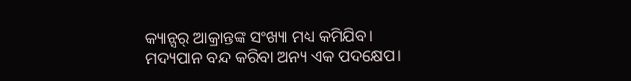କ୍ୟାନ୍ସର୍ ଆକ୍ରାନ୍ତଙ୍କ ସଂଖ୍ୟା ମଧ୍ୟ କମିଯିବ। ମଦ୍ୟପାନ ବନ୍ଦ କରିବା ଅନ୍ୟ ଏକ ପଦକ୍ଷେପ।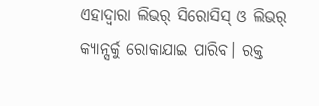ଏହାଦ୍ୱାରା ଲିଭର୍ ସିରୋସିସ୍ ଓ ଲିଭର୍ କ୍ୟାନ୍ସର୍କୁ ରୋକାଯାଇ ପାରିବ। ରକ୍ତ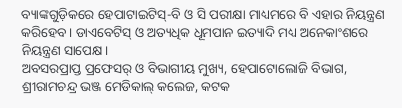ବ୍ୟାଙ୍କଗୁଡ଼ିକରେ ହେପାଟାଇଟିସ୍-ବି ଓ ସି ପରୀକ୍ଷା ମାଧ୍ୟମରେ ବି ଏହାର ନିୟନ୍ତ୍ରଣ କରିହେବ। ଡାଏବେଟିସ୍ ଓ ଅତ୍ୟଧିକ ଧୂମପାନ ଇତ୍ୟାଦି ମଧ୍ୟ ଅନେକାଂଶରେ ନିୟନ୍ତ୍ରଣ ସାପେକ୍ଷ।
ଅବସରପ୍ରାପ୍ତ ପ୍ରଫେସର୍ ଓ ବିଭାଗୀୟ ମୁଖ୍ୟ, ହେପାଟୋଲୋଜି ବିଭାଗ, ଶ୍ରୀରାମଚନ୍ଦ୍ର ଭଞ୍ଜ ମେଡିକାଲ୍ କଲେଜ, କଟକ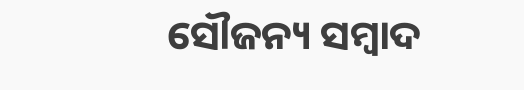ସୌଜନ୍ୟ ସମ୍ବାଦ